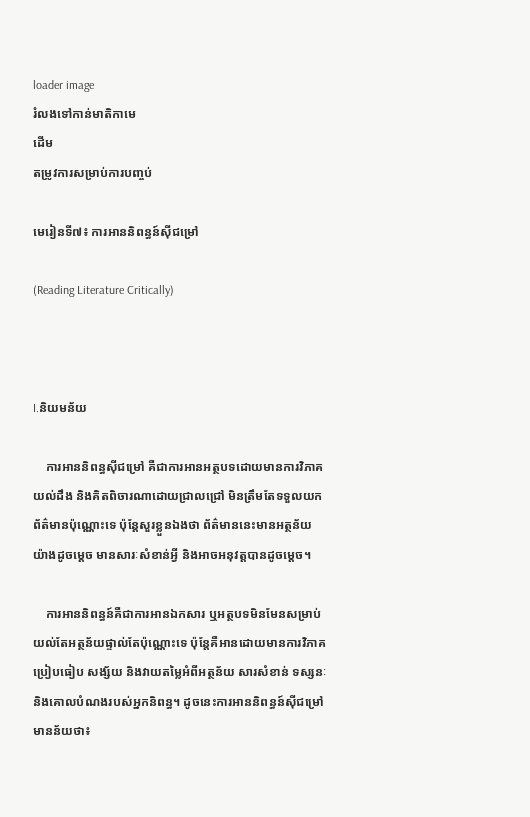loader image
រំលងទៅកាន់មាតិកាមេ
ដើម
តម្រូវការសម្រាប់ការបញ្ចប់

មេរៀនទី៧៖ ការអាននិពន្ធន៍ស៊ីជម្រៅ

(Reading Literature Critically)



I.និយមន័យ

    ការអាននិពន្ធស៊ីជម្រៅ គឺជាការអានអត្ថបទដោយមានការវិភាគ យល់ដឹង និងគិតពិចារណាដោយជ្រាលជ្រៅ មិនត្រឹមតែទទួលយកព័ត៌មានប៉ុណ្ណោះទេ ប៉ុន្តែសួរខ្លួនឯងថា ព័ត៌មាននេះមានអត្ថន័យយ៉ាងដូចម្តេច មានសារៈសំខាន់អ្វី និងអាចអនុវត្តបានដូចម្តេច។

    ការអាននិពន្ធន៍គឺជាការអានឯកសារ ឬអត្ថបទមិនមែនសម្រាប់យល់តែអត្ថន័យផ្ទាល់តែប៉ុណ្ណោះទេ ប៉ុន្តែគឺអានដោយមានការវិភាគ ប្រៀបធៀប សង្ស័យ និងវាយតម្លៃអំពីអត្ថន័យ សារសំខាន់ ទស្សនៈ និងគោលបំណងរបស់អ្នកនិពន្ធ។ ដូចនេះការអាននិពន្ធន៍ស៊ីជម្រៅមានន័យថា៖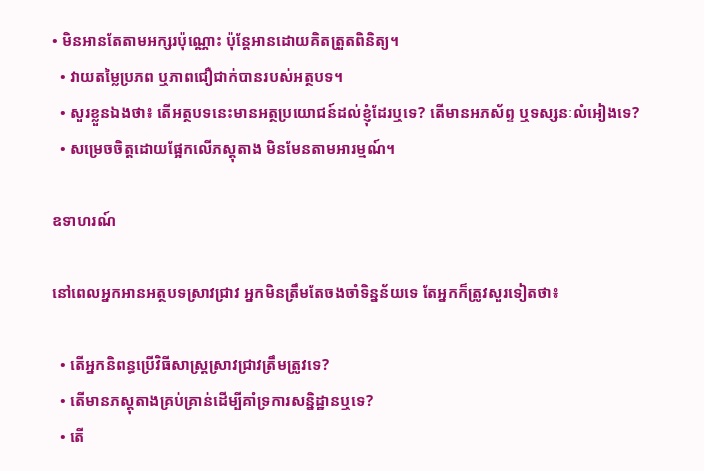• មិនអានតែតាមអក្សរប៉ុណ្ណោះ ប៉ុន្តែអានដោយគិតត្រួតពិនិត្យ។
  • វាយតម្លៃប្រភព ឬភាពជឿជាក់បានរបស់អត្ថបទ។
  • សួរខ្លួនឯងថា៖ តើអត្ថបទនេះមានអត្ថប្រយោជន៍ដល់ខ្ញុំដែរឬទេ? តើមានអភស័ព្ទ ឬទស្សនៈលំអៀងទេ?
  • សម្រេចចិត្តដោយផ្អែកលើភស្តុតាង មិនមែនតាមអារម្មណ៍។

ឧទាហរណ៍

នៅពេលអ្នកអានអត្ថបទស្រាវជ្រាវ អ្នកមិនត្រឹមតែចងចាំទិន្នន័យទេ តែអ្នកក៏ត្រូវសួរទៀតថា៖

  • តើអ្នកនិពន្ធប្រើវិធីសាស្ត្រស្រាវជ្រាវត្រឹមត្រូវទេ?
  • តើមានភស្តុតាងគ្រប់គ្រាន់ដើម្បីគាំទ្រការសន្និដ្ឋានឬទេ?
  • តើ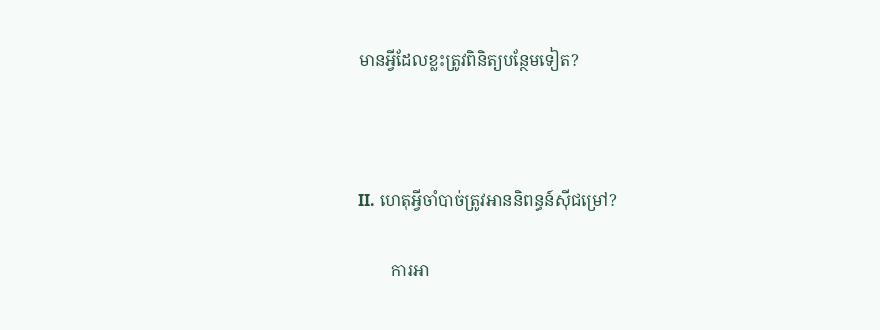មានអ្វីដែលខ្លះត្រូវពិនិត្យបន្ថែមទៀត?



II. ហេតុអ្វីចាំបាច់ត្រូវអាននិពន្ធន៍ស៊ីជម្រៅ?

        ការអា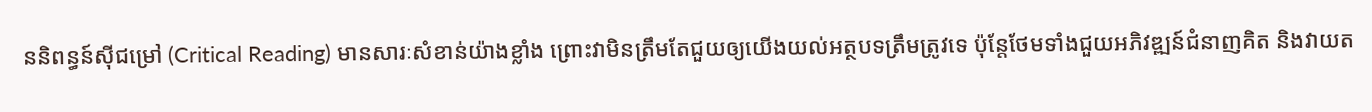ននិពន្ធន៍ស៊ីជម្រៅ (Critical Reading) មានសារៈសំខាន់យ៉ាងខ្លាំង ព្រោះវាមិនត្រឹមតែជួយឲ្យយើងយល់អត្ថបទត្រឹមត្រូវទេ ប៉ុន្តែថែមទាំងជួយអភិវឌ្ឍន៍ជំនាញគិត និងវាយត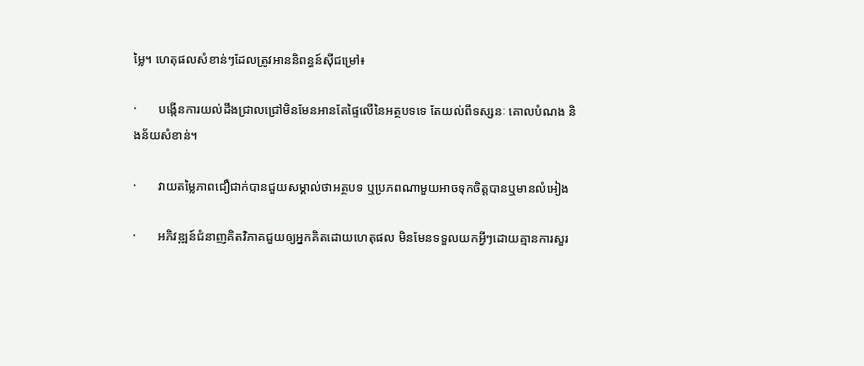ម្លៃ។ ហេតុផលសំខាន់ៗដែលត្រូវអាននិពន្ធន៍ស៊ីជម្រៅ៖

·       បង្កើនការយល់ដឹងជ្រាលជ្រៅមិនមែនអានតែផ្ទៃលើនៃអត្ថបទទេ តែយល់ពីទស្សនៈ គោលបំណង និងន័យសំខាន់។

·       វាយតម្លៃភាពជឿជាក់បានជួយសម្គាល់ថាអត្ថបទ ឬប្រភពណាមួយអាចទុកចិត្តបានឬមានលំអៀង

·       អភិវឌ្ឍន៍ជំនាញគិតវិភាគជួយឲ្យអ្នកគិតដោយហេតុផល មិនមែនទទួលយកអ្វីៗដោយគ្មានការសួរ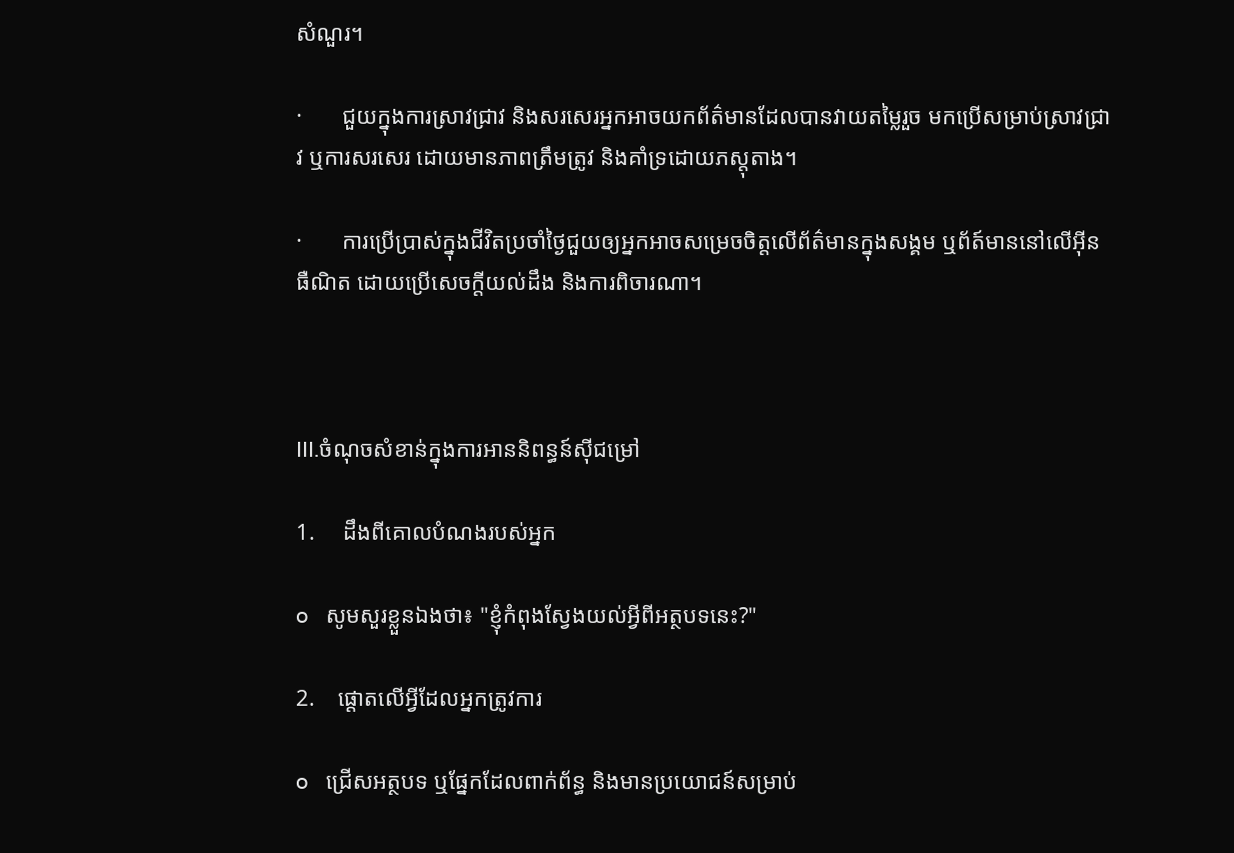សំណួរ។

·       ជួយក្នុងការស្រាវជ្រាវ និងសរសេរអ្នកអាចយកព័ត៌មានដែលបានវាយតម្លៃរួច មកប្រើសម្រាប់ស្រាវជ្រាវ ឬការសរសេរ ដោយមានភាពត្រឹមត្រូវ និងគាំទ្រដោយភស្តុតាង។

·       ការប្រើប្រាស់ក្នុងជីវិតប្រចាំថ្ងៃជួយឲ្យអ្នកអាចសម្រេចចិត្តលើព័ត៌មានក្នុងសង្គម ឬព័ត៍មាននៅលើអ៊ីនធឺណិត ដោយប្រើសេចក្តីយល់ដឹង និងការពិចារណា។



III.ចំណុចសំខាន់ក្នុងការអាននិពន្ធន៍ស៊ីជម្រៅ

1.     ដឹងពីគោលបំណងរបស់អ្នក

o   សូមសួរខ្លួនឯងថា៖ "ខ្ញុំកំពុងស្វែងយល់អ្វីពីអត្ថបទនេះ?"

2.    ផ្តោតលើអ្វីដែលអ្នកត្រូវការ

o   ជ្រើសអត្ថបទ ឬផ្នែកដែលពាក់ព័ន្ធ និងមានប្រយោជន៍សម្រាប់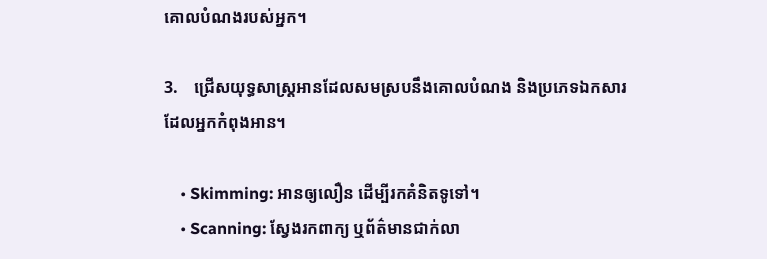គោលបំណងរបស់អ្នក។

3.    ជ្រើសយុទ្ធសាស្រ្តអានដែលសមស្របនឹងគោលបំណង និងប្រភេទឯកសារដែលអ្នកកំពុងអាន។

    • Skimming: អានឲ្យលឿន ដើម្បីរកគំនិតទូទៅ។
    • Scanning: ស្វែងរកពាក្យ ឬព័ត៌មានជាក់លា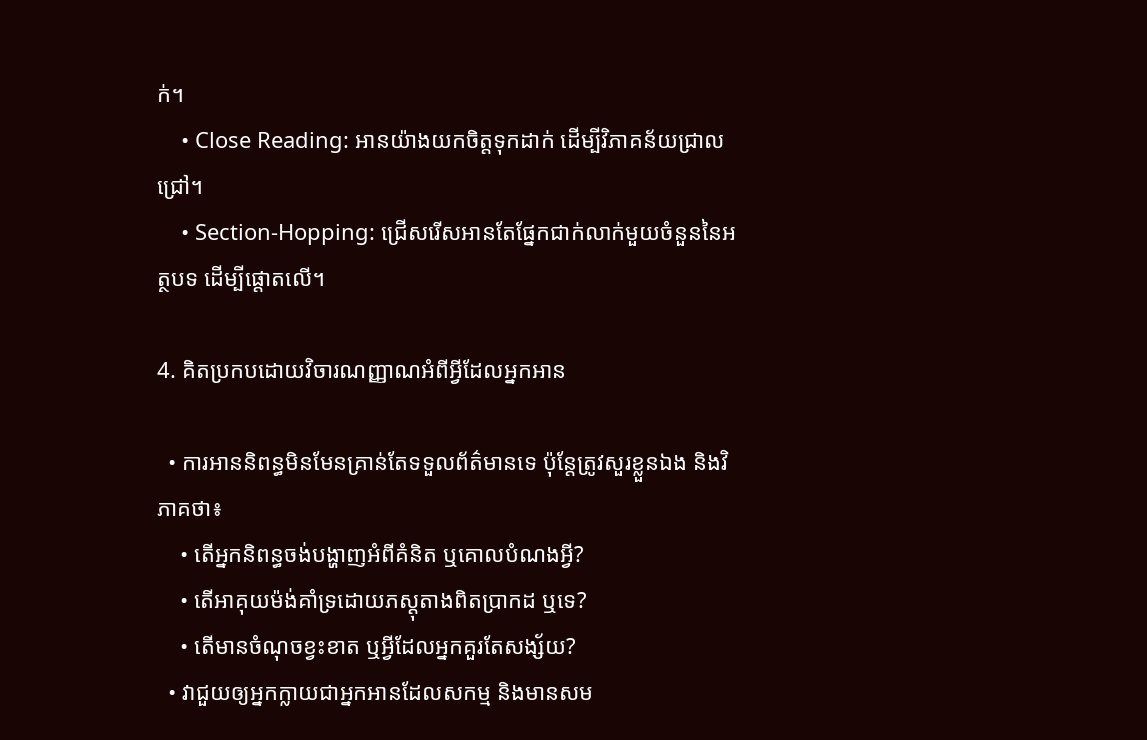ក់។
    • Close Reading: អានយ៉ាងយកចិត្តទុកដាក់ ដើម្បីវិភាគន័យជ្រាលជ្រៅ។
    • Section-Hopping: ជ្រើសរើសអានតែផ្នែកជាក់លាក់មួយចំនួននៃអត្ថបទ ដើម្បីផ្តោតលើ។

4. គិតប្រកបដោយវិចារណញ្ញាណអំពីអ្វីដែលអ្នកអាន

  • ការអាននិពន្ធមិនមែនគ្រាន់តែទទួលព័ត៌មានទេ ប៉ុន្តែត្រូវសួរខ្លួនឯង និងវិភាគថា៖
    • តើអ្នកនិពន្ធចង់បង្ហាញអំពីគំនិត ឬគោលបំណងអ្វី?
    • តើអាគុយម៉ង់គាំទ្រដោយភស្ដុតាងពិតប្រាកដ ឬទេ?
    • តើមានចំណុចខ្វះខាត ឬអ្វីដែលអ្នកគួរតែសង្ស័យ?
  • វាជួយឲ្យអ្នកក្លាយជាអ្នកអានដែលសកម្ម និងមានសម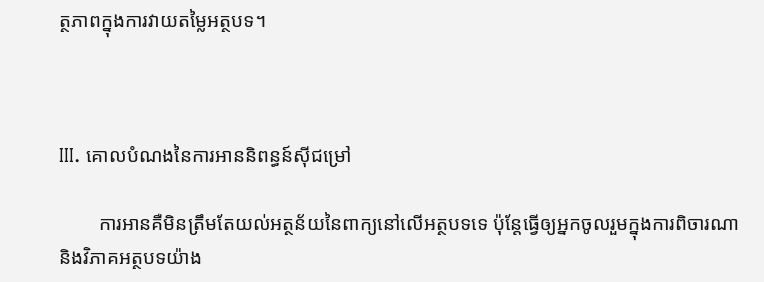ត្ថភាពក្នុងការវាយតម្លៃអត្ថបទ។



III. គោលបំណងនៃការអាននិពន្ធន៍ស៊ីជម្រៅ

        ការអានគឺមិនត្រឹមតែយល់អត្ថន័យនៃពាក្យនៅលើអត្ថបទទេ ប៉ុន្តែធ្វើឲ្យអ្នកចូលរួមក្នុងការពិចារណា និងវិភាគអត្ថបទយ៉ាង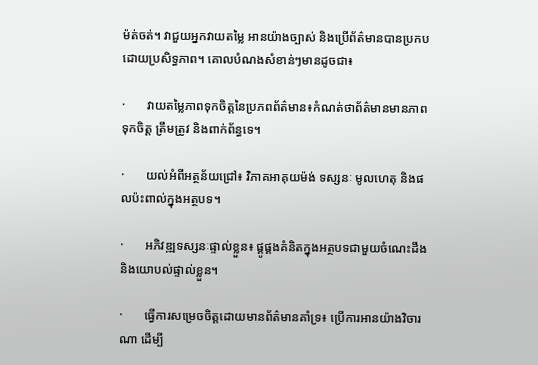ម៉ត់ចត់។ វាជួយអ្នកវាយតម្លៃ អានយ៉ាងច្បាស់ និងប្រើព័ត៌មានបានប្រកបដោយប្រសិទ្ធភាព។ គោលបំណងសំខាន់ៗមានដូចជា៖

·       វាយតម្លៃភាពទុកចិត្តនៃប្រភពព័ត៌មាន៖កំណត់ថាព័ត៌មានមានភាពទុកចិត្ត ត្រឹមត្រូវ និងពាក់ព័ន្ធទេ។

·       យល់អំពីអត្ថន័យជ្រៅ៖ វិភាគអាគុយម៉ង់ ទស្សនៈ មូលហេតុ និងផលប៉ះពាល់ក្នុងអត្ថបទ។

·       អភិវឌ្ឍទស្សនៈផ្ទាល់ខ្លួន៖ ផ្គូផ្គងគំនិតក្នុងអត្ថបទជាមួយចំណេះដឹង និងយោបល់ផ្ទាល់ខ្លួន។

·       ធ្វើការសម្រេចចិត្តដោយមានព័ត៌មានគាំទ្រ៖ ប្រើការអានយ៉ាងវិចារណា ដើម្បី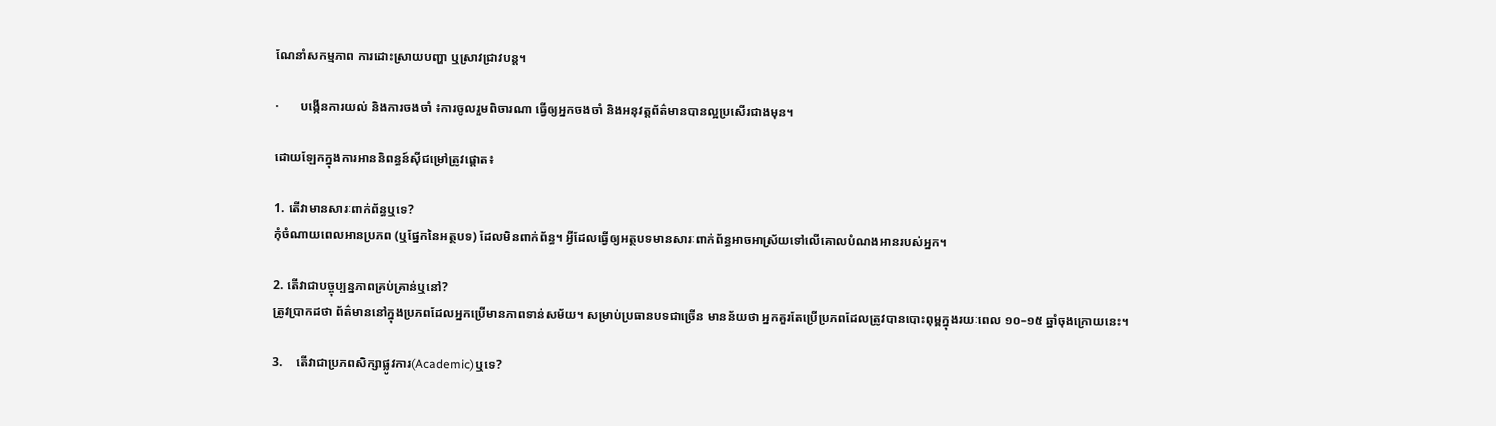ណែនាំសកម្មភាព ការដោះស្រាយបញ្ហា ឬស្រាវជ្រាវបន្ត។

·       បង្កើនការយល់ និងការចងចាំ ៖ការចូលរួមពិចារណា ធ្វើឲ្យអ្នកចងចាំ និងអនុវត្តព័ត៌មានបានល្អប្រសើរជាងមុន។

ដោយឡែកក្នុងការអាននិពន្ធន៍ស៊ីជម្រៅត្រូវផ្តោត៖

1. តើវាមានសារៈពាក់ព័ន្ធឬទេ?
កុំចំណាយពេលអានប្រភព (ឬផ្នែកនៃអត្ថបទ) ដែលមិនពាក់ព័ន្ធ។ អ្វីដែលធ្វើឲ្យអត្ថបទមានសារៈពាក់ព័ន្ធអាចអាស្រ័យទៅលើគោលបំណងអានរបស់អ្នក។

2. តើវាជាបច្ចុប្បន្នភាពគ្រប់គ្រាន់ឬនៅ?
ត្រូវប្រាកដថា ព័ត៌មាននៅក្នុងប្រភពដែលអ្នកប្រើមានភាពទាន់សម័យ។ សម្រាប់ប្រធានបទជាច្រើន មានន័យថា អ្នកគួរតែប្រើប្រភពដែលត្រូវបានបោះពុម្ពក្នុងរយៈពេល ១០–១៥ ឆ្នាំចុងក្រោយនេះ។

3.    តើវាជាប្រភពសិក្សាផ្លូវការ(Academic)ឬទេ?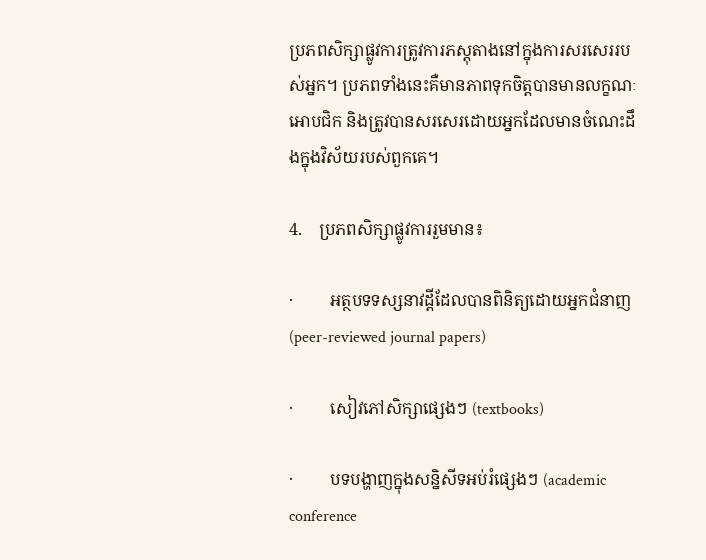ប្រភពសិក្សាផ្លូវការត្រូវការភស្តុតាងនៅក្នុងការសរសេររបស់អ្នក។ ប្រភពទាំងនេះគឺមានភាពទុកចិត្តបានមានលក្ខណៈអោបជិក និងត្រូវបានសរសេរដោយអ្នកដែលមានចំណេះដឹងក្នុងវិស័យរបស់ពួកគេ។

4.    ប្រភពសិក្សាផ្លូវការរួមមាន៖

·         អត្ថបទទស្សនាវដ្តីដែលបានពិនិត្យដោយអ្នកជំនាញ (peer-reviewed journal papers)

·         សៀវភៅសិក្សាផ្សេងៗ (textbooks)

·         បទបង្ហាញក្នុងសន្និសីទអប់រំផេ្សងៗ (academic conference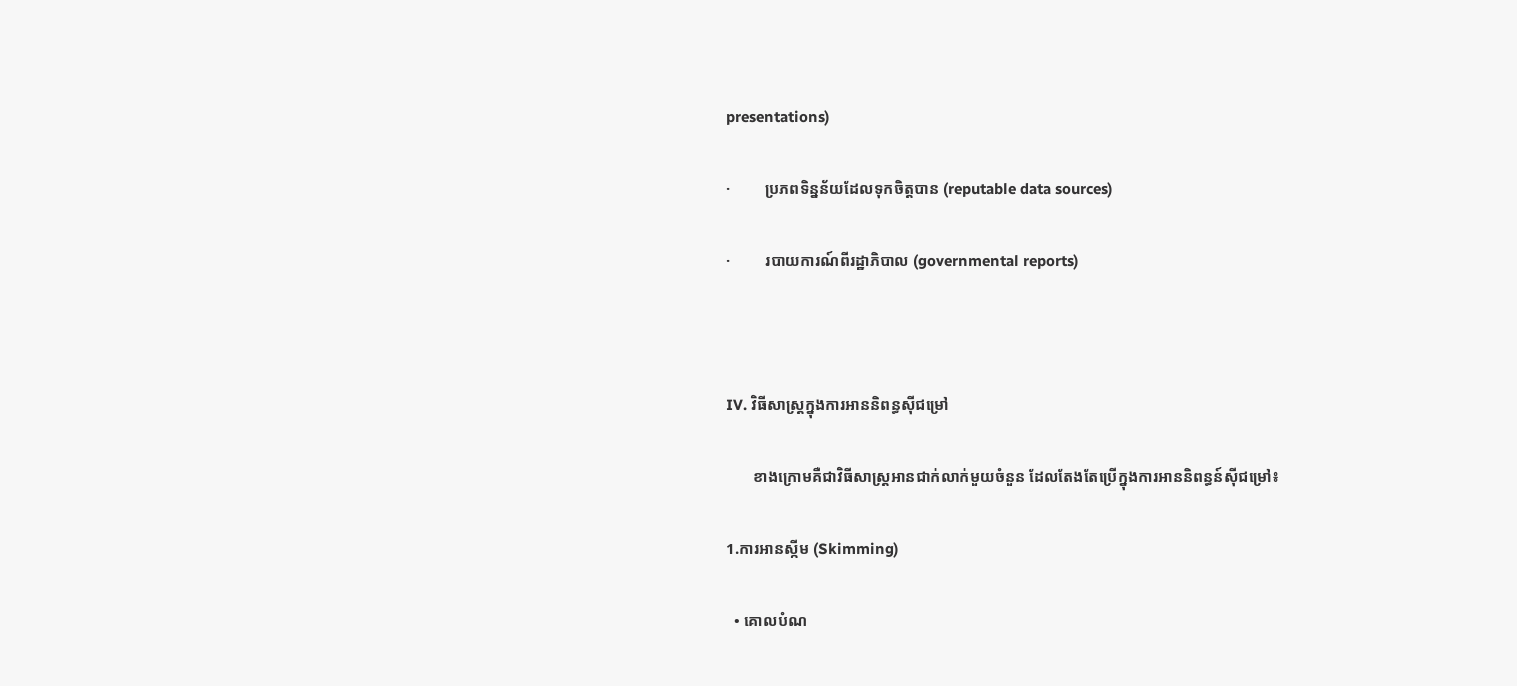presentations)

·         ប្រភពទិន្នន័យដែលទុកចិត្តបាន (reputable data sources)

·         របាយការណ៍ពីរដ្ឋាភិបាល (governmental reports)



IV. វិធីសាស្រ្តក្នុងការអាននិពន្ធស៊ីជម្រៅ

       ខាងក្រោមគឺជាវិធីសាស្រ្តអានជាក់លាក់មួយចំនួន ដែលតែងតែប្រើក្នុងការអាននិពន្ធន៍ស៊ីជម្រៅ៖

1.ការអានស្កីម (Skimming)

  • គោលបំណ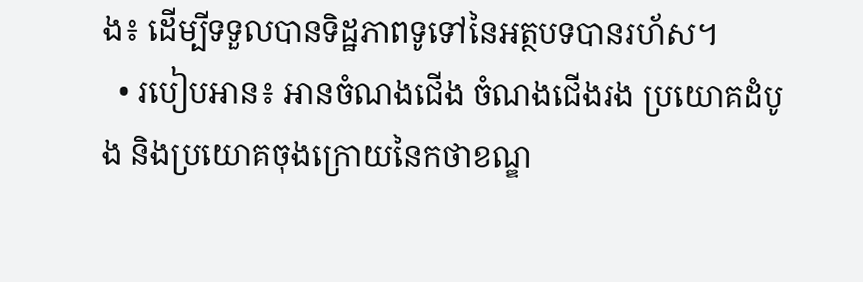ង៖ ដើម្បីទទួលបានទិដ្ឋភាពទូទៅនៃអត្ថបទបានរហ័ស។
  • របៀបអាន៖ អានចំណងជើង ចំណងជើងរង ប្រយោគដំបូង និងប្រយោគចុងក្រោយនៃកថាខណ្ឌ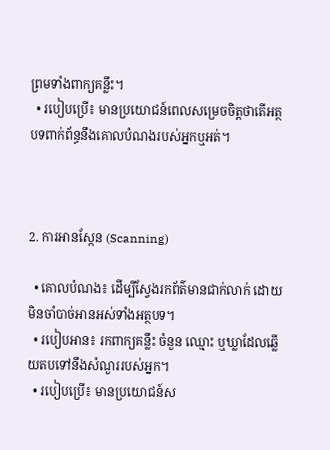ព្រមទាំងពាក្យគន្លឹះ។
  • របៀបប្រើ៖ មានប្រយោជន៍ពេលសម្រេចចិត្តថាតើអត្ថបទពាក់ព័ន្ធនឹងគោលបំណងរបស់អ្នកឬអត់។



2. ការអានស្កែន (Scanning)

  • គោលបំណង៖ ដើម្បីស្វែងរកព័ត៌មានជាក់លាក់ ដោយមិនចាំបាច់អានអស់ទាំងអត្ថបទ។
  • របៀបអាន៖ រកពាក្យគន្លឹះ ចំនួន ឈ្មោះ ឬឃ្លាដែលឆ្លើយតបទៅនឹងសំណួររបស់អ្នក។
  • របៀបប្រើ៖ មានប្រយោជន៍ស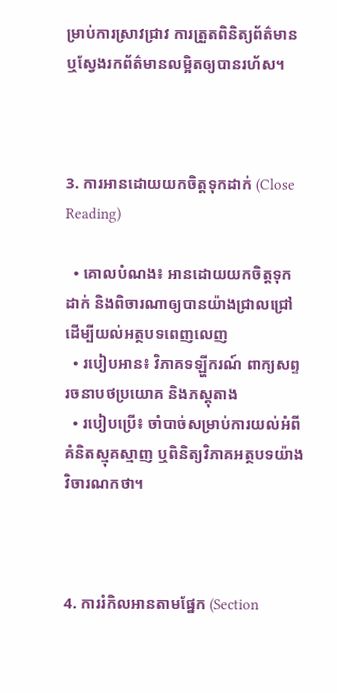ម្រាប់ការស្រាវជ្រាវ ការត្រួតពិនិត្យព័ត៌មាន ឬស្វែងរកព័ត៌មានលម្អិតឲ្យបានរហ័ស។



3. ការអានដោយយកចិត្តទុកដាក់ (Close Reading)

  • គោលបំណង៖ អានដោយយកចិត្តទុកដាក់ និងពិចារណាឲ្យបានយ៉ាងជ្រាលជ្រៅ ដើម្បីយល់អត្ថបទពេញលេញ
  • របៀបអាន៖ វិភាគទឡ្ហីករណ៍ ពាក្យសព្ទ រចនាបថប្រយោគ និងភស្តុតាង
  • របៀបប្រើ៖ ចាំបាច់សម្រាប់ការយល់អំពីគំនិតស្មុគស្មាញ ឬពិនិត្យវិភាគអត្ថបទយ៉ាងវិចារណកថា។



4. ការរំកិលអានតាមផ្នែក (Section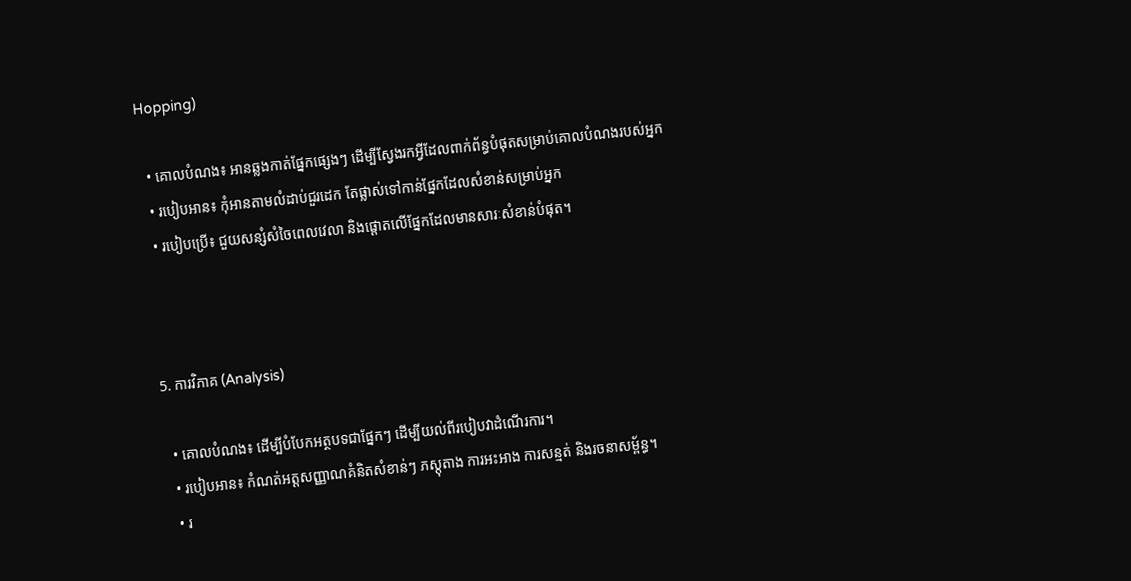Hopping)

  • គោលបំណង៖ អានឆ្លងកាត់ផ្នែកផ្សេងៗ ដើម្បីស្វែងរកអ្វីដែលពាក់ព័ន្ធបំផុតសម្រាប់គោលបំណងរបស់អ្នក
  • របៀបអាន៖ កុំអានតាមលំដាប់ជួរដេក តែផ្លាស់ទៅកាន់ផ្នែកដែលសំខាន់សម្រាប់អ្នក
  • របៀបប្រើ៖ ជួយសន្សំសំចៃពេលវេលា និងផ្តោតលើផ្នែកដែលមានសារៈសំខាន់បំផុត។



5. ការវិភាគ (Analysis)

  • គោលបំណង៖ ដើម្បីបំបែកអត្ថបទជាផ្នែកៗ ដើម្បីយល់ពីរបៀបវាដំណើរការ។
  • របៀបអាន៖ កំណត់អត្តសញ្ញាណគំនិតសំខាន់ៗ ភស្តុតាង ការអះអាង ការសន្មត់ និងរចនាសម្ព័ន្ធ។
  • រ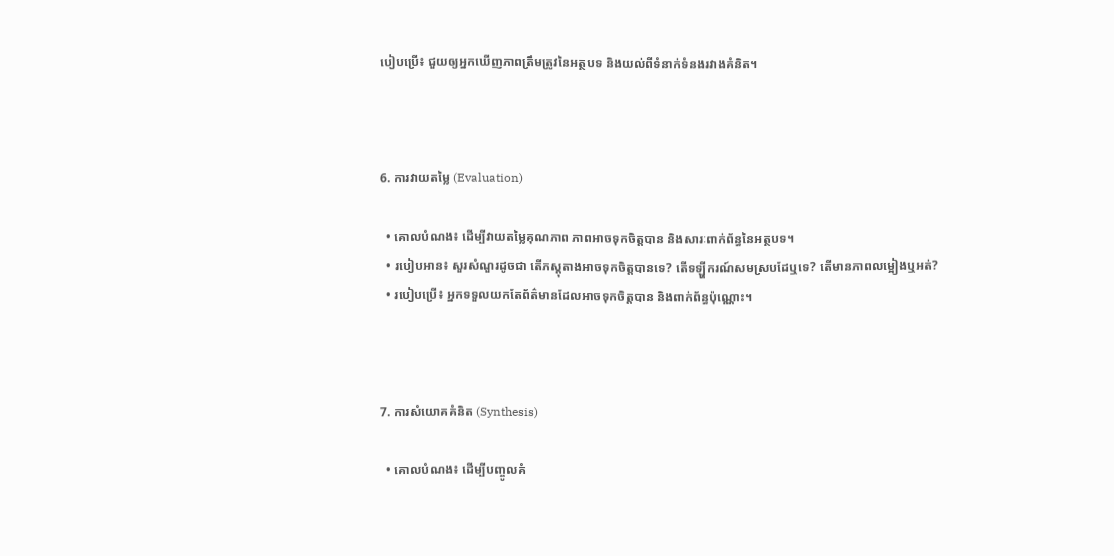បៀបប្រើ៖ ជួយឲ្យអ្នកឃើញភាពត្រឹមត្រូវនៃអត្ថបទ និងយល់ពីទំនាក់ទំនងរវាងគំនិត។



6. ការវាយតម្លៃ (Evaluation)

  • គោលបំណង៖ ដើម្បីវាយតម្លៃគុណភាព ភាពអាចទុកចិត្តបាន និងសារៈពាក់ព័ន្ធនៃអត្ថបទ។
  • របៀបអាន៖ សួរសំណួរដូចជា តើភស្តុតាងអាចទុកចិត្តបានទេ? តើទឡ្ហីករណ៍សមស្របដែឬទេ? តើមានភាពលម្អៀងឬអត់?
  • របៀបប្រើ៖ អ្នកទទួលយកតែព័ត៌មានដែលអាចទុកចិត្តបាន និងពាក់ព័ន្ធប៉ុណ្ណោះ។



7. ការសំយោគគំនិត (Synthesis)

  • គោលបំណង៖ ដើម្បីបញ្ចូលគំ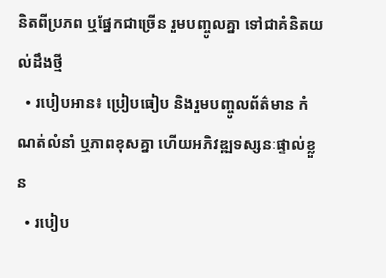និតពីប្រភព ឬផ្នែកជាច្រើន រួមបញ្ចូលគ្នា ទៅជាគំនិតយល់ដឹងថ្មី
  • របៀបអាន៖ ប្រៀបធៀប និងរួមបញ្ចូលព័ត៌មាន កំណត់លំនាំ ឬភាពខុសគ្នា ហើយអភិវឌ្ឍទស្សនៈផ្ទាល់ខ្លួន
  • របៀប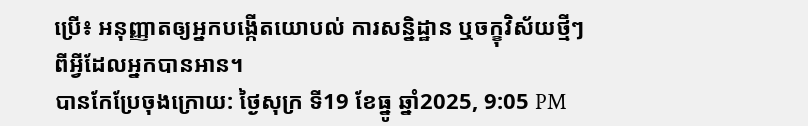ប្រើ៖ អនុញ្ញាតឲ្យអ្នកបង្កើតយោបល់ ការសន្និដ្ឋាន ឬចក្ខុវិស័យថ្មីៗ ពីអ្វីដែលអ្នកបានអាន។
បានកែប្រែចុងក្រោយ: ថ្ងៃសុក្រ ទី19 ខែធ្នូ ឆ្នាំ2025, 9:05 PM